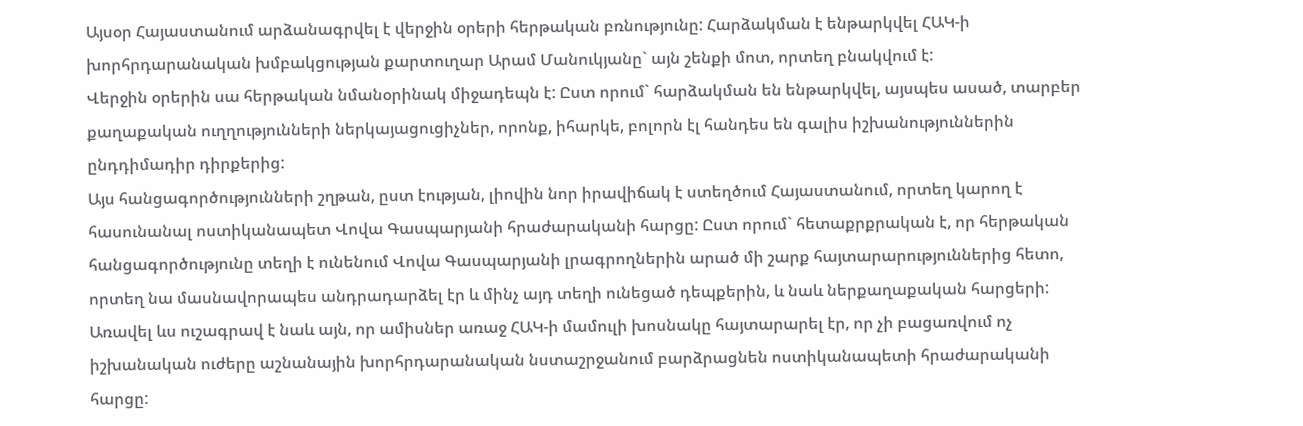Այսօր Հայաստանում արձանագրվել է վերջին օրերի հերթական բռնությունը: Հարձակման է ենթարկվել ՀԱԿ-ի խորհրդարանական խմբակցության քարտուղար Արամ Մանուկյանը` այն շենքի մոտ, որտեղ բնակվում է:
Վերջին օրերին սա հերթական նմանօրինակ միջադեպն է: Ըստ որում` հարձակման են ենթարկվել, այսպես ասած, տարբեր քաղաքական ուղղությունների ներկայացուցիչներ, որոնք, իհարկե, բոլորն էլ հանդես են գալիս իշխանություններին ընդդիմադիր դիրքերից:
Այս հանցագործությունների շղթան, ըստ էության, լիովին նոր իրավիճակ է ստեղծում Հայաստանում, որտեղ կարող է հասունանալ ոստիկանապետ Վովա Գասպարյանի հրաժարականի հարցը: Ըստ որում` հետաքրքրական է, որ հերթական հանցագործությունը տեղի է ունենում Վովա Գասպարյանի լրագրողներին արած մի շարք հայտարարություններից հետո, որտեղ նա մասնավորապես անդրադարձել էր և մինչ այդ տեղի ունեցած դեպքերին, և նաև ներքաղաքական հարցերի:
Առավել ևս ուշագրավ է նաև այն, որ ամիսներ առաջ ՀԱԿ-ի մամուլի խոսնակը հայտարարել էր, որ չի բացառվում ոչ իշխանական ուժերը աշնանային խորհրդարանական նստաշրջանում բարձրացնեն ոստիկանապետի հրաժարականի հարցը: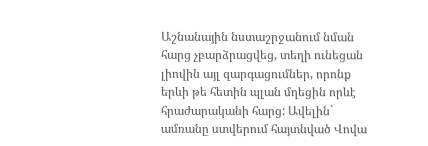Աշնանային նստաշրջանում նման հարց չբարձրացվեց, տեղի ունեցան լիովին այլ զարգացումներ, որոնք երևի թե հետին պլան մղեցին որևէ հրաժարականի հարց: Ավելին` ամռանը ստվերում հայտնված Վովա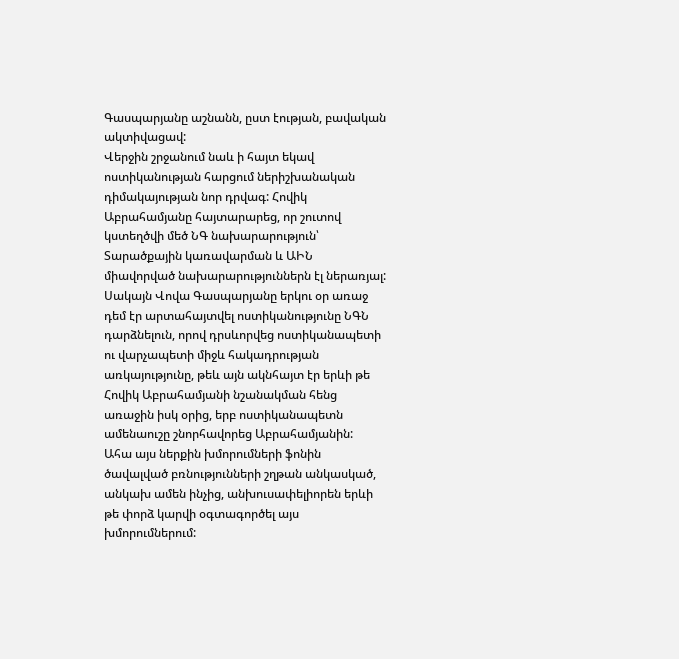Գասպարյանը աշնանն, ըստ էության, բավական ակտիվացավ:
Վերջին շրջանում նաև ի հայտ եկավ ոստիկանության հարցում ներիշխանական դիմակայության նոր դրվագ: Հովիկ Աբրահամյանը հայտարարեց, որ շուտով կստեղծվի մեծ ՆԳ նախարարություն՝ Տարածքային կառավարման և ԱԻՆ միավորված նախարարություններն էլ ներառյալ: Սակայն Վովա Գասպարյանը երկու օր առաջ դեմ էր արտահայտվել ոստիկանությունը ՆԳՆ դարձնելուն, որով դրսևորվեց ոստիկանապետի ու վարչապետի միջև հակադրության առկայությունը, թեև այն ակնհայտ էր երևի թե Հովիկ Աբրահամյանի նշանակման հենց առաջին իսկ օրից, երբ ոստիկանապետն ամենաուշը շնորհավորեց Աբրահամյանին:
Ահա այս ներքին խմորումների ֆոնին ծավալված բռնությունների շղթան անկասկած, անկախ ամեն ինչից, անխուսափելիորեն երևի թե փորձ կարվի օգտագործել այս խմորումներում: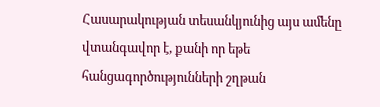Հասարակության տեսանկյունից այս ամենը վտանգավոր է, քանի որ եթե հանցագործությունների շղթան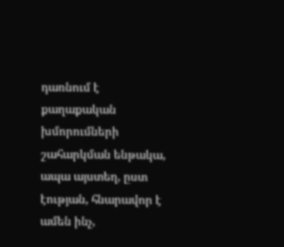դառնում է քաղաքական խմորումների շահարկման ենթակա, ապա այստեղ, ըստ էության, հնարավոր է ամեն ինչ,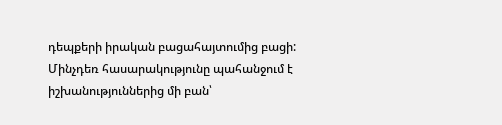դեպքերի իրական բացահայտումից բացի:
Մինչդեռ հասարակությունը պահանջում է իշխանություններից մի բան՝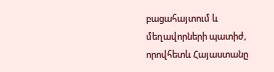բացահայտում և մեղավորների պատիժ, որովհետև Հայաստանը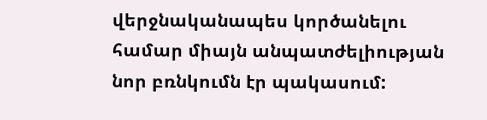վերջնականապես կործանելու համար միայն անպատժելիության նոր բռնկումն էր պակասում: